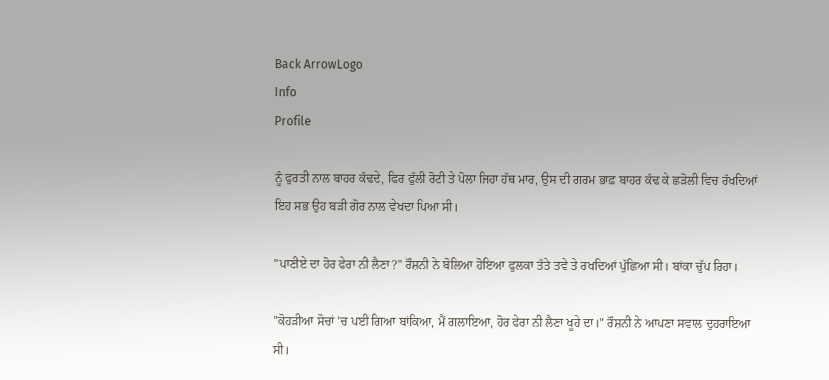Back ArrowLogo
Info
Profile

ਨੂੰ ਫੁਰਤੀ ਨਾਲ ਬਾਹਰ ਕੱਢਦੇ, ਫਿਰ ਫੁੱਲੀ ਰੋਟੀ ਤੇ ਪੋਲਾ ਜਿਹਾ ਹੱਥ ਮਾਰ, ਉਸ ਦੀ ਗਰਮ ਭਾਫ਼ ਬਾਹਰ ਕੱਢ ਕੇ ਛੜੋਲੀ ਵਿਚ ਰੱਖਦਿਆਂ ਇਹ ਸਭ ਉਹ ਬੜੀ ਗੋਰ ਨਾਲ ਵੇਖਦਾ ਪਿਆ ਸੀ।

"ਪਾਣੀਏ ਦਾ ਹੋਰ ਫੇਰਾ ਨੀ ਲੈਣਾ?" ਰੌਸ਼ਨੀ ਨੇ ਬੋਲਿਆ ਹੋਇਆ ਫੁਲਕਾ ਤੱਤੇ ਤਵੇ ਤੇ ਰਖਦਿਆਂ ਪੁੱਛਿਆ ਸੀ। ਬਾਂਕਾ ਚੁੱਪ ਰਿਹਾ।

"ਕੋਹੜੀਆ ਸੋਚਾਂ 'ਚ ਪਈ ਗਿਆ ਬਾਂਕਿਆ, ਮੈਂ ਗਲਾਇਆ, ਹੋਰ ਫੇਰਾ ਨੀ ਲੈਣਾ ਖੂਹੇ ਦਾ।" ਰੌਸ਼ਨੀ ਨੇ ਆਪਣਾ ਸਵਾਲ ਦੁਹਰਾਇਆ ਸੀ।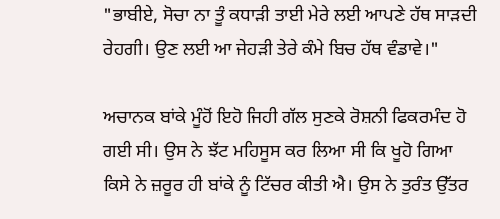"ਭਾਬੀਏ, ਸੋਚਾ ਨਾ ਤੂੰ ਕਧਾੜੀ ਤਾਈ ਮੇਰੇ ਲਈ ਆਪਣੇ ਹੱਥ ਸਾੜਦੀ ਰੇਹਗੀ। ਉਣ ਲਈ ਆ ਜੇਹੜੀ ਤੇਰੇ ਕੰਮੇ ਬਿਚ ਹੱਥ ਵੰਡਾਵੇ।"

ਅਚਾਨਕ ਬਾਂਕੇ ਮੂੰਹੋਂ ਇਹੋ ਜਿਹੀ ਗੱਲ ਸੁਣਕੇ ਰੋਸ਼ਨੀ ਫਿਕਰਮੰਦ ਹੋ ਗਈ ਸੀ। ਉਸ ਨੇ ਝੱਟ ਮਹਿਸੂਸ ਕਰ ਲਿਆ ਸੀ ਕਿ ਖੂਹੋ ਗਿਆ ਕਿਸੇ ਨੇ ਜ਼ਰੂਰ ਹੀ ਬਾਂਕੇ ਨੂੰ ਟਿੱਚਰ ਕੀਤੀ ਐ। ਉਸ ਨੇ ਤੁਰੰਤ ਉੱਤਰ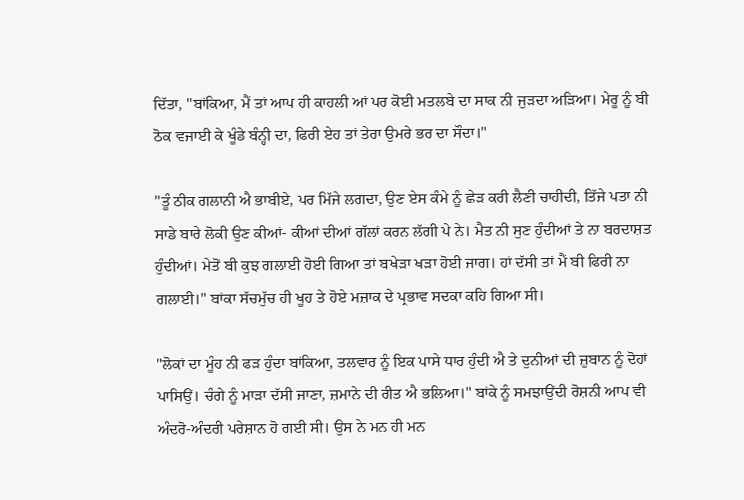ਦਿੱਤਾ, "ਬਾਂਕਿਆ, ਮੈਂ ਤਾਂ ਆਪ ਹੀ ਕਾਹਲੀ ਆਂ ਪਰ ਕੋਈ ਮਤਲਬੇ ਦਾ ਸਾਕ ਨੀ ਜੁੜਦਾ ਅੜਿਆ। ਮੇਰੂ ਨੂੰ ਬੀ ਠੋਕ ਵਜਾਈ ਕੇ ਖੂੰਡੇ ਬੰਨ੍ਹੀ ਦਾ, ਫਿਰੀ ਏਹ ਤਾਂ ਤੇਰਾ ਉਮਰੇ ਭਰ ਦਾ ਸੌਦਾ।"

"ਤੂੰ ਠੀਕ ਗਲਾਨੀ ਐ ਭਾਬੀਏ, ਪਰ ਮਿੱਜੇ ਲਗਦਾ, ਉਣ ਏਸ ਕੰਮੇ ਨੂੰ ਛੇੜ ਕਰੀ ਲੈਣੀ ਚਾਹੀਦੀ, ਤਿੱਜੇ ਪਤਾ ਨੀ ਸਾਡੇ ਬਾਰੇ ਲੋਕੀ ਉਣ ਕੀਆਂ- ਕੀਆਂ ਦੀਆਂ ਗੱਲਾਂ ਕਰਨ ਲੱਗੀ ਪੇ ਨੇ। ਮੈਤ ਨੀ ਸੁਣ ਹੁੰਦੀਆਂ ਤੇ ਨਾ ਬਰਦਾਸ਼ਤ ਹੁੰਦੀਆਂ। ਮੇਤੋਂ ਬੀ ਕੁਝ ਗਲਾਈ ਹੋਈ ਗਿਆ ਤਾਂ ਬਖੇੜਾ ਖੜਾ ਹੋਈ ਜਾਗ। ਹਾਂ ਦੱਸੀ ਤਾਂ ਮੈਂ ਬੀ ਫਿਰੀ ਨਾ ਗਲਾਈ।" ਬਾਂਕਾ ਸੱਚਮੁੱਚ ਹੀ ਖੂਹ ਤੇ ਹੋਏ ਮਜ਼ਾਕ ਦੇ ਪ੍ਰਭਾਵ ਸਦਕਾ ਕਹਿ ਗਿਆ ਸੀ।

"ਲੋਕਾਂ ਦਾ ਮੂੰਹ ਨੀ ਫੜ ਹੁੰਦਾ ਬਾਂਕਿਆ, ਤਲਵਾਰ ਨੂੰ ਇਕ ਪਾਸੇ ਧਾਰ ਹੁੰਦੀ ਐ ਤੇ ਦੁਨੀਆਂ ਦੀ ਜ਼ੁਬਾਨ ਨੂੰ ਦੋਹਾਂ ਪਾਸਿਉਂ। ਚੰਗੇ ਨੂੰ ਮਾੜਾ ਦੱਸੀ ਜਾਣਾ, ਜ਼ਮਾਨੇ ਦੀ ਰੀਤ ਐ ਭਲਿਆ।" ਬਾਂਕੇ ਨੂੰ ਸਮਝਾਉਂਦੀ ਰੋਸ਼ਨੀ ਆਪ ਵੀ ਅੰਦਰੋ-ਅੰਦਰੀ ਪਰੇਸ਼ਾਨ ਹੋ ਗਈ ਸੀ। ਉਸ ਨੇ ਮਨ ਹੀ ਮਨ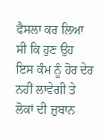ਫੈਸਲਾ ਕਰ ਲਿਆ ਸੀ ਕਿ ਹੁਣ ਉਹ ਇਸ ਕੰਮ ਨੂੰ ਹੋਰ ਦੇਰ ਨਹੀਂ ਲਾਵੇਗੀ ਤੇ ਲੋਕਾਂ ਦੀ ਜ਼ੁਬਾਨ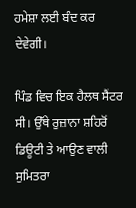ਹਮੇਸ਼ਾ ਲਈ ਬੰਦ ਕਰ ਦੇਵੇਗੀ।

ਪਿੰਡ ਵਿਚ ਇਕ ਹੈਲਥ ਸੈਂਟਰ ਸੀ। ਉੱਥੇ ਰੁਜ਼ਾਨਾ ਸ਼ਹਿਰੋਂ ਡਿਊਟੀ ਤੇ ਆਉਣ ਵਾਲੀ ਸੁਮਿਤਰਾ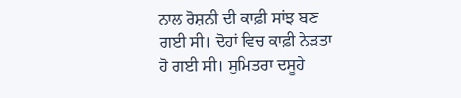ਨਾਲ ਰੋਸ਼ਨੀ ਦੀ ਕਾਫ਼ੀ ਸਾਂਝ ਬਣ ਗਈ ਸੀ। ਦੋਹਾਂ ਵਿਚ ਕਾਫ਼ੀ ਨੇੜਤਾ ਹੋ ਗਈ ਸੀ। ਸੁਮਿਤਰਾ ਦਸੂਹੇ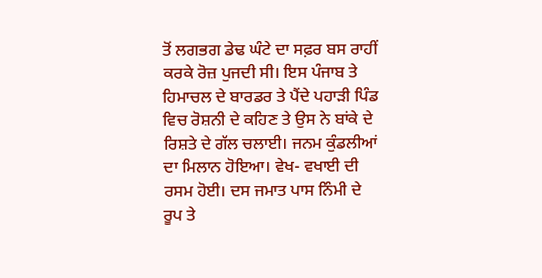ਤੋਂ ਲਗਭਗ ਡੇਢ ਘੰਟੇ ਦਾ ਸਫ਼ਰ ਬਸ ਰਾਹੀਂ ਕਰਕੇ ਰੋਜ਼ ਪੁਜਦੀ ਸੀ। ਇਸ ਪੰਜਾਬ ਤੇ ਹਿਮਾਚਲ ਦੇ ਬਾਰਡਰ ਤੇ ਪੈਂਦੇ ਪਹਾੜੀ ਪਿੰਡ ਵਿਚ ਰੋਸ਼ਨੀ ਦੇ ਕਹਿਣ ਤੇ ਉਸ ਨੇ ਬਾਂਕੇ ਦੇ ਰਿਸ਼ਤੇ ਦੇ ਗੱਲ ਚਲਾਈ। ਜਨਮ ਕੁੰਡਲੀਆਂ ਦਾ ਮਿਲਾਨ ਹੋਇਆ। ਵੇਖ- ਵਖਾਈ ਦੀ ਰਸਮ ਹੋਈ। ਦਸ ਜਮਾਤ ਪਾਸ ਨਿੰਮੀ ਦੇ ਰੂਪ ਤੇ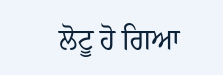ਲੋਟੂ ਹੋ ਗਿਆ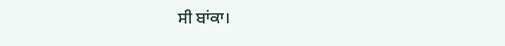ਸੀ ਬਾਂਕਾ।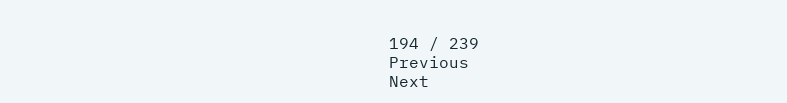194 / 239
Previous
Next